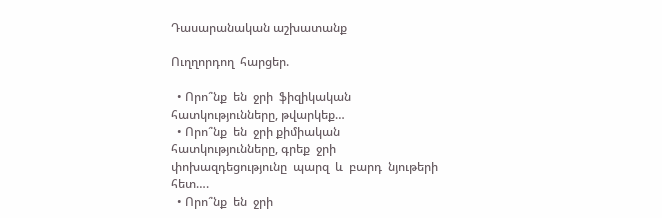Դասարանական աշխատանք

Ուղղորդող  հարցեր.

  • Որո՞նք  են  ջրի  ֆիզիկական հատկությունները, թվարկեք…
  • Որո՞նք  են  ջրի քիմիական  հատկությունները, գրեք  ջրի  փոխազդեցությունը  պարզ  և  բարդ  նյութերի  հետ….
  • Որո՞նք  են  ջրի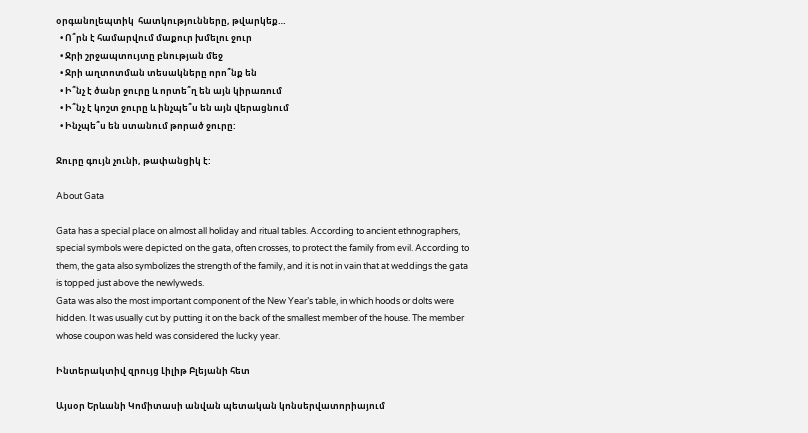օրգանոլեպտիկ  հատկությունները, թվարկեք…
  • Ո՞րն է համարվում մաքուր խմելու ջուր
  • Ջրի շրջապտույտը բնության մեջ
  • Ջրի աղտոտման տեսակները որո՞նք են
  • Ի՞նչ է ծանր ջուրը և որտե՞ղ են այն կիրառում
  • Ի՞նչ է կոշտ ջուրը և ինչպե՞ս են այն վերացնում
  • Ինչպե՞ս են ստանում թորած ջուրը:

Ջուրը գույն չունի, թափանցիկ է:

About Gata

Gata has a special place on almost all holiday and ritual tables. According to ancient ethnographers, special symbols were depicted on the gata, often crosses, to protect the family from evil. According to them, the gata also symbolizes the strength of the family, and it is not in vain that at weddings the gata is topped just above the newlyweds.
Gata was also the most important component of the New Year’s table, in which hoods or dolts were hidden. It was usually cut by putting it on the back of the smallest member of the house. The member whose coupon was held was considered the lucky year.

Ինտերակտիվ զրույց Լիլիթ Բլեյանի հետ

Այսօր Երևանի Կոմիտասի անվան պետական կոնսերվատորիայում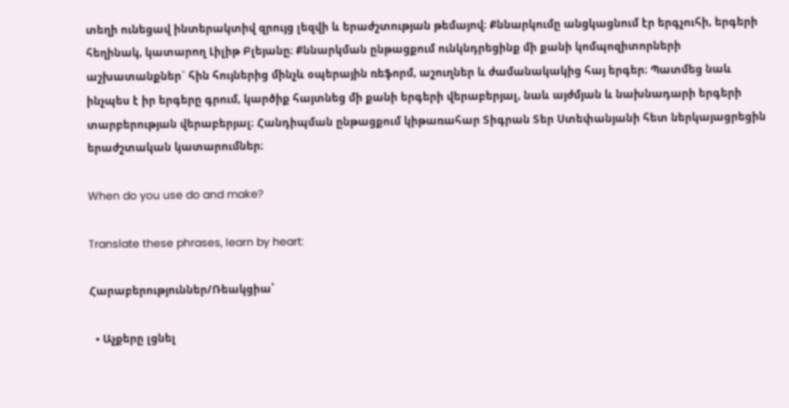տեղի ունեցավ ինտերակտիվ զրույց լեզվի և երաժշտության թեմայով։ Քննարկումը անցկացնում էր երգչուհի, երգերի հեղինակ, կատարող Լիլիթ Բլեյանը։ Քննարկման ընթացքում ունկնդրեցինք մի քանի կոմպոզիտորների աշխատանքներ` հին հույներից մինչև օպերային ռեֆորմ, աշուղներ և ժամանակակից հայ երգեր։ Պատմեց նաև ինչպես է իր երգերը գրում, կարծիք հայտնեց մի քանի երգերի վերաբերյալ, նաև այժմյան և նախնադարի երգերի տարբերության վերաբերյալ։ Հանդիպման ընթացքում կիթառահար Տիգրան Տեր Ստեփանյանի հետ ներկայացրեցին երաժշտական կատարումներ։

When do you use do and make?

Translate these phrases, learn by heart:

Հարաբերություններ/Ռեակցիա՝

  • Աչքերը լցնել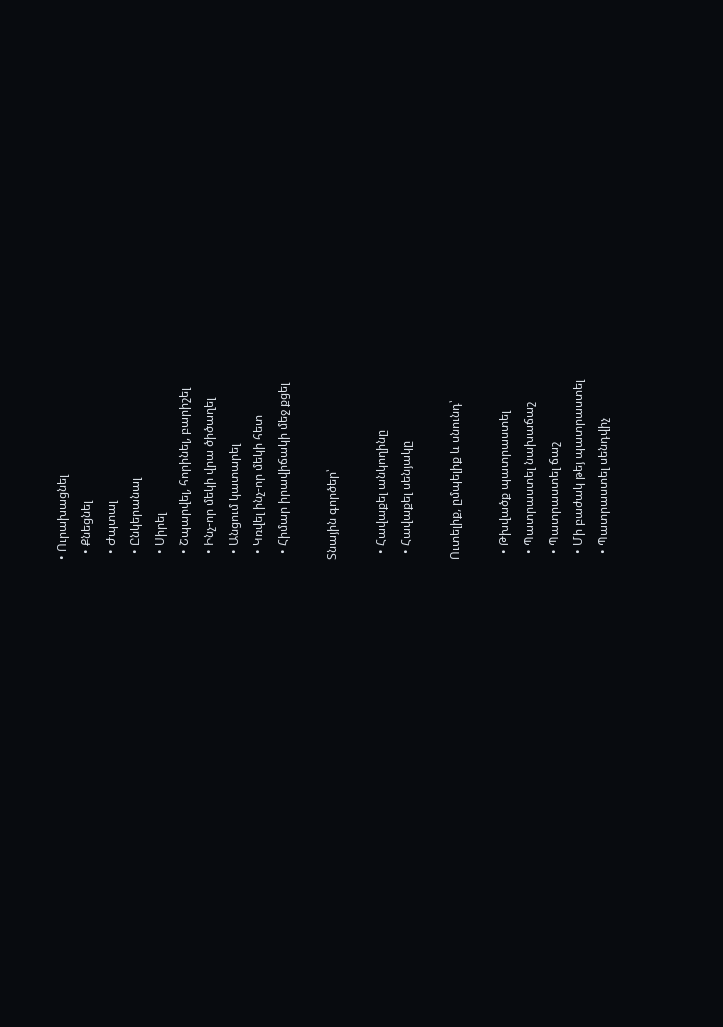• Ուրախացնել
  • Քնեցնել
  • Ժպտալ
  • Ընկերանալ
  • Սիրել
  • Շպարվել, հորինել, բարիշել
  • Ինչ-որ մեկի վրա ծիծաղել
  • Անցում կատարել
  • Կռվել ինչ-որ մեկի հետ
  • Հիմար իրավիճակի մեջ քցել

Տնային գործեր՝

  • Հավաքել անկողինը
  • Հավաքել սենյակը

Ուտելիք, ըմպելիք և սնունդ՝

  • Թխվածք պատրաստել
  • Պատրաստել նախաճաշ
  • Պատրաստել ճաշ
  • Մի բաժակ թեյ պատրաստել
  • Պատրաստել սենդվիչ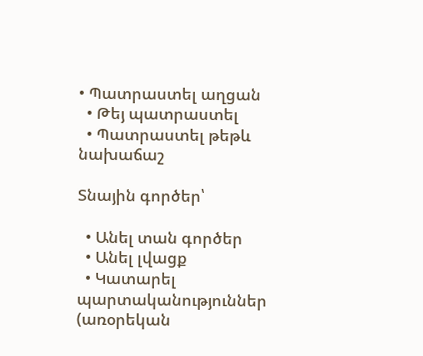• Պատրաստել աղցան
  • Թեյ պատրաստել
  • Պատրաստել թեթև նախաճաշ

Տնային գործեր՝

  • Անել տան գործեր
  • Անել լվացք
  • Կատարել պարտականություններ (առօրեկան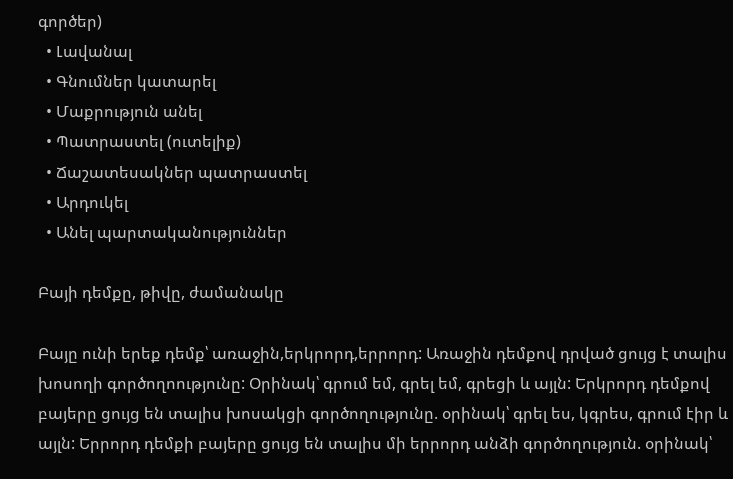գործեր)
  • Լավանալ
  • Գնումներ կատարել
  • Մաքրություն անել
  • Պատրաստել (ուտելիք)
  • Ճաշատեսակներ պատրաստել
  • Արդուկել
  • Անել պարտականություններ

Բայի դեմքը, թիվը, ժամանակը

Բայը ունի երեք դեմք՝ առաջին,երկրորդ,երրորդ: Առաջին դեմքով դրված ցույց է տալիս խոսողի գործողոությունը: Օրինակ՝ գրում եմ, գրել եմ, գրեցի և այլն: Երկրորդ դեմքով բայերը ցույց են տալիս խոսակցի գործողությունը. օրինակ՝ գրել ես, կգրես, գրում էիր և այլն: Երրորդ դեմքի բայերը ցույց են տալիս մի երրորդ անձի գործողություն. օրինակ՝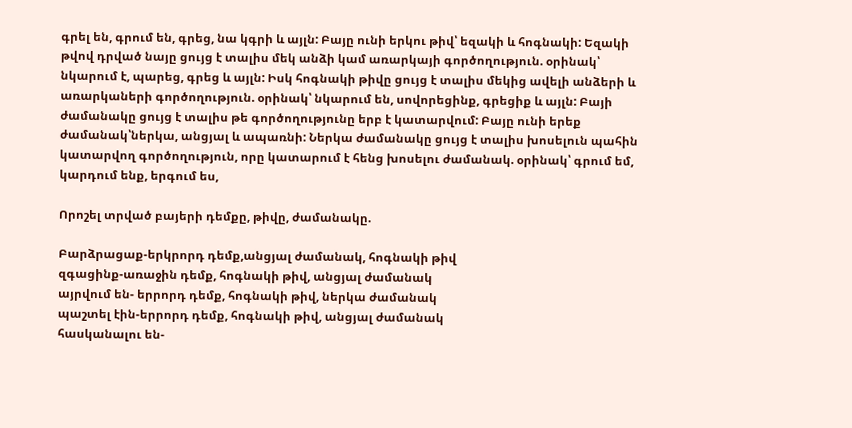գրել են, գրում են, գրեց, նա կգրի և այլն: Բայը ունի երկու թիվ՝ եզակի և հոգնակի: Եզակի թվով դրված նայը ցույց է տալիս մեկ անձի կամ առարկայի գործողություն. օրինակ՝ նկարում է, պարեց, գրեց և այլն: Իսկ հոգնակի թիվը ցույց է տալիս մեկից ավելի անձերի և առարկաների գործողություն. օրինակ՝ նկարում են, սովորեցինք, գրեցիք և այլն: Բայի ժամանակը ցույց է տալիս թե գործողությունը երբ է կատարվում: Բայը ունի երեք ժամանակ՝ներկա, անցյալ և ապառնի: Ներկա ժամանակը ցույց է տալիս խոսելուն պահին կատարվող գործողություն, որը կատարում է հենց խոսելու ժամանակ. օրինակ՝ գրում եմ, կարդում ենք, երգում ես,

Որոշել տրված բայերի դեմքը, թիվը, ժամանակը.

Բարձրացաք-երկրորդ դեմք,անցյալ ժամանակ, հոգնակի թիվ
զգացինք-առաջին դեմք, հոգնակի թիվ, անցյալ ժամանակ
այրվում են- երրորդ դեմք, հոգնակի թիվ, ներկա ժամանակ
պաշտել էին-երրորդ դեմք, հոգնակի թիվ, անցյալ ժամանակ
հասկանալու են-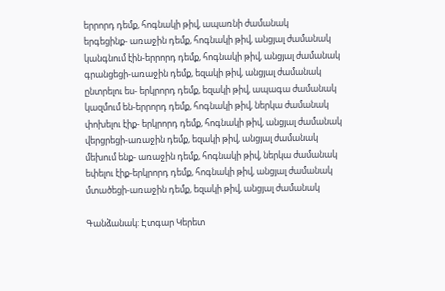երրորդ դեմք, հոգնակի թիվ, ապառնի ժամանակ
երգեցինք- առաջին դեմք, հոգնակի թիվ, անցյալ ժամանակ
կանգնում էին-երրորդ դեմք, հոգնակի թիվ, անցյալ ժամանակ
գրանցեցի-առաջին դեմք, եզակի թիվ, անցյալ ժամանակ
ընտրելու ես- երկրորդ դեմք, եզակի թիվ, ապագա ժամանակ
կազմում են-երրորդ դեմք, հոգնակի թիվ, ներկա ժամանակ
փոխելու էիք- երկրորդ դեմք, հոգնակի թիվ, անցյալ ժամանակ
վերցրեցի-առաջին դեմք, եզակի թիվ, անցյալ ժամանակ
մեխում ենք- առաջին դեմք, հոգնակի թիվ, ներկա ժամանակ
եփելու էիք-երկրորդ դեմք, հոգնակի թիվ, անցյալ ժամանակ
մտածեցի-առաջին դեմք, եզակի թիվ, անցյալ ժամանակ

Գանձանակ: Էտգար Կերետ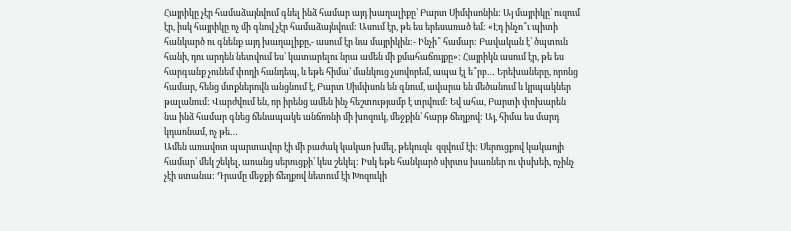Հայրիկը չէր համաձայնվում գնել ինձ համար այդ խաղալիքը՝ Բարտ Սիմփսոնին: Այ մայրիկը՝ ուզում էր, իսկ հայրիկը ոչ մի գնով չէր համաձայնվում: Ասում էր, թե ես երեսառած եմ: «Էդ ինչո՞ւ պիտի հանկարծ ու գնենք այդ խաղալիքը,- ասում էր նա մայրիկին:- Ինչի՞ համար: Բավական է՝ ծպտուն հանի, դու արդեն նետվում ես՝ կատարելու նրա ամեն մի քմահաճույքը»: Հայրիկն ասում էր, թե ես հարգանք չունեմ փողի հանդեպ, և եթե հիմա՝ մանկուց չսովորեմ, ապա էլ ե՞րբ… Երեխաները, որոնց համար, հենց մտքներովն անցնում է, Բարտ Սիմփսոն են գնում, ավարա են մեծանում և կրպակներ թալանում: Վարժվում են, որ իրենց ամեն ինչ հեշտությամբ է տրվում: Եվ ահա, Բարտի փոխարեն նա ինձ համար գնեց ճենապակե անճոռնի մի խոզուկ, մեջքին՝ հարթ ճեղքով: Այ, հիմա ես մարդ կդառնամ, ոչ թե…
Ամեն առավոտ պարտավոր էի մի բաժակ կակաո խմել, թեկուզև  զզվում էի: Սերուցքով կակաոյի համար՝ մեկ շեկել, առանց սերուցքի՝ կես շեկել: Իսկ եթե հանկարծ սիրտս խառներ ու փսխեի, ոչինչ չէի ստանա: Դրամը մեջքի ճեղքով նետում էի Խոզուկի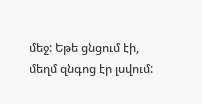մեջ: Եթե ցնցում էի, մեղմ զնգոց էր լսվում: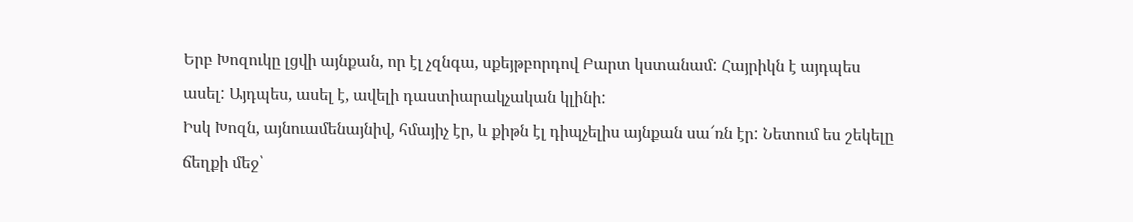Երբ Խոզուկը լցվի այնքան, որ էլ չզնգա, սքեյթբորդով Բարտ կստանամ: Հայրիկն է այդպես ասել: Այդպես, ասել է, ավելի դաստիարակչական կլինի:
Իսկ Խոզն, այնուամենայնիվ, հմայիչ էր, և քիթն էլ դիպչելիս այնքան սա՜ռն էր: Նետում ես շեկելը ճեղքի մեջ՝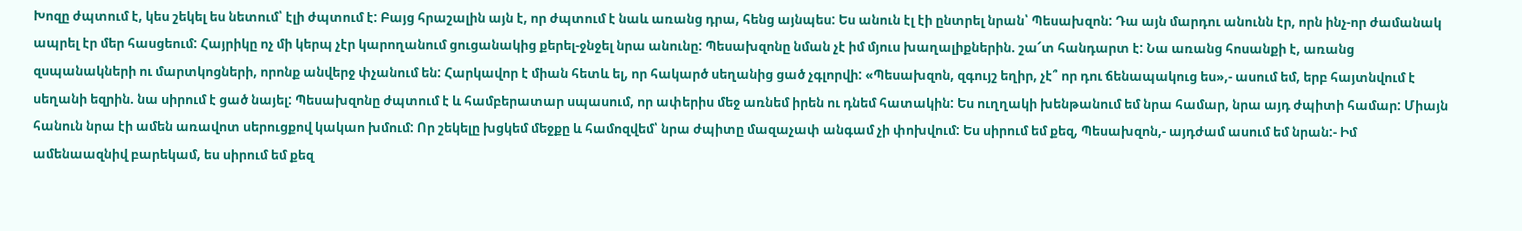Խոզը ժպտում է, կես շեկել ես նետում՝ էլի ժպտում է: Բայց հրաշալին այն է, որ ժպտում է նաև առանց դրա, հենց այնպես: Ես անուն էլ էի ընտրել նրան՝ Պեսախզոն: Դա այն մարդու անունն էր, որն ինչ-որ ժամանակ ապրել էր մեր հասցեում: Հայրիկը ոչ մի կերպ չէր կարողանում ցուցանակից քերել-ջնջել նրա անունը: Պեսախզոնը նման չէ իմ մյուս խաղալիքներին. շա՜տ հանդարտ է: Նա առանց հոսանքի է, առանց զսպանակների ու մարտկոցների, որոնք անվերջ փչանում են: Հարկավոր է միան հետև ել, որ հակարծ սեղանից ցած չգլորվի: «Պեսախզոն, զգույշ եղիր, չէ՞ որ դու ճենապակուց ես»,- ասում եմ, երբ հայտնվում է սեղանի եզրին. նա սիրում է ցած նայել: Պեսախզոնը ժպտում է և համբերատար սպասում, որ ափերիս մեջ առնեմ իրեն ու դնեմ հատակին: Ես ուղղակի խենթանում եմ նրա համար, նրա այդ ժպիտի համար: Միայն հանուն նրա էի ամեն առավոտ սերուցքով կակաո խմում: Որ շեկելը խցկեմ մեջքը և համոզվեմ՝ նրա ժպիտը մազաչափ անգամ չի փոխվում: Ես սիրում եմ քեզ, Պեսախզոն,- այդժամ ասում եմ նրան:- Իմ ամենաազնիվ բարեկամ, ես սիրում եմ քեզ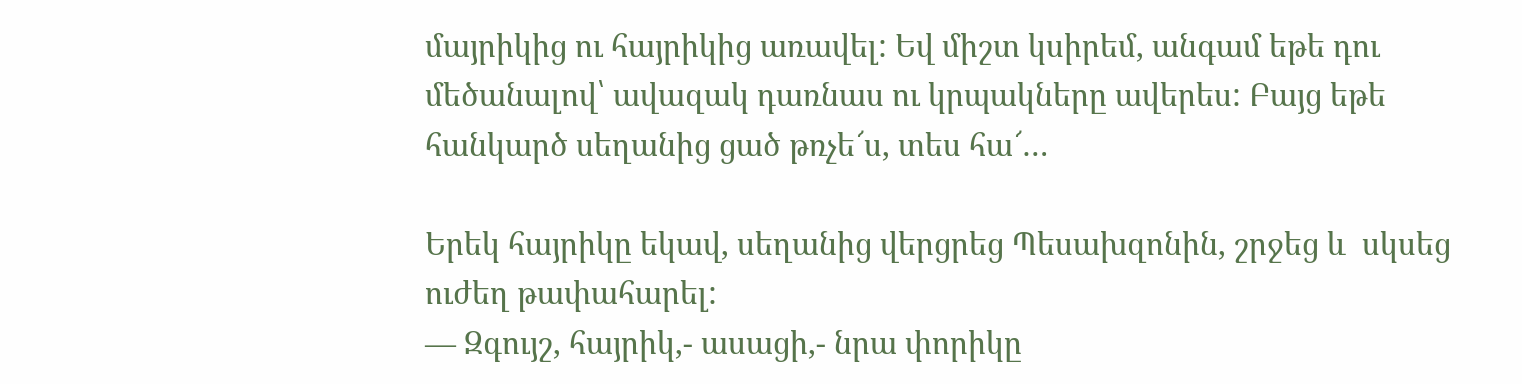մայրիկից ու հայրիկից առավել: Եվ միշտ կսիրեմ, անգամ եթե դու մեծանալով՝ ավազակ դառնաս ու կրպակները ավերես: Բայց եթե հանկարծ սեղանից ցած թռչե՜ս, տես հա՜…

Երեկ հայրիկը եկավ, սեղանից վերցրեց Պեսախզոնին, շրջեց և  սկսեց ուժեղ թափահարել:
— Զգույշ, հայրիկ,- ասացի,- նրա փորիկը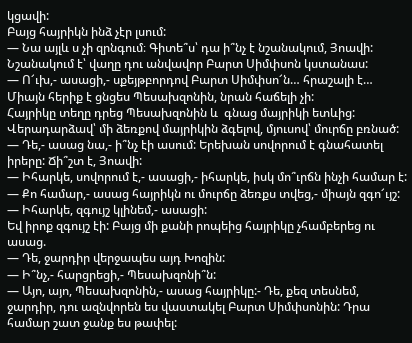կցավի:
Բայց հայրիկն ինձ չէր լսում:
— Նա այլև ս չի զրնգում։ Գիտե՞ս՝ դա ի՞նչ է նշանակում, Յոավի: Նշանակում է՝ վաղը դու անվավոր Բարտ Սիմփսոն կստանաս:
— Ո՜ւխ,- ասացի,- սքեյթբորդով Բարտ Սիմփսո՜ն… հրաշալի է… Միայն հերիք է ցնցես Պեսախզոնին, նրան հաճելի չի:
Հայրիկը տեղը դրեց Պեսախզոնին և  գնաց մայրիկի ետևից: Վերադարձավ՝ մի ձեռքով մայրիկին ձգելով, մյուսով՝ մուրճը բռնած:
— Դե,- ասաց նա,- ի՞նչ էի ասում: Երեխան սովորում է գնահատել իրերը: Ճի՞շտ է, Յոավի:
— Իհարկե, սովորում է,- ասացի,- իհարկե, իսկ մո՞ւրճն ինչի համար է:
— Քո համար,- ասաց հայրիկն ու մուրճը ձեռքս տվեց,- միայն զգո՜ւյշ:
— Իհարկե, զգույշ կլինեմ,- ասացի:
Եվ իրոք զգույշ էի: Բայց մի քանի րոպեից հայրիկը չհամբերեց ու ասաց.
— Դե, ջարդիր վերջապես այդ Խոզին:
— Ի՞նչ,- հարցրեցի,- Պեսախզոնի՞ն:
— Այո, այո, Պեսախզոնին,- ասաց հայրիկը:- Դե, քեզ տեսնեմ, ջարդիր, դու ազնվորեն ես վաստակել Բարտ Սիմփսոնին: Դրա համար շատ ջանք ես թափել: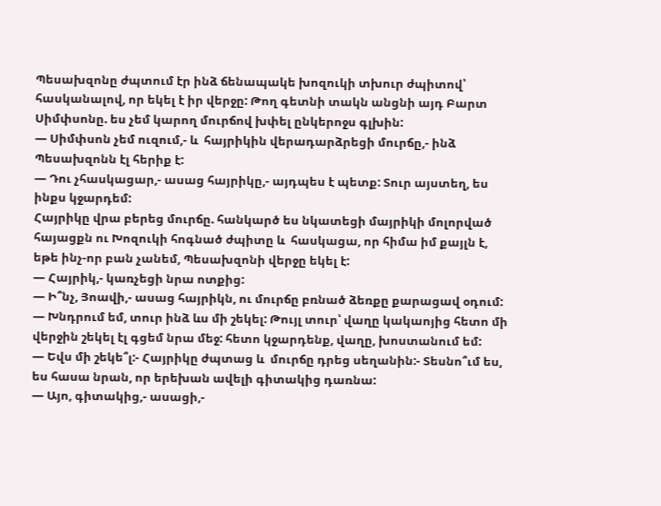Պեսախզոնը ժպտում էր ինձ ճենապակե խոզուկի տխուր ժպիտով՝ հասկանալով, որ եկել է իր վերջը: Թող գետնի տակն անցնի այդ Բարտ Սիմփսոնը. ես չեմ կարող մուրճով խփել ընկերոջս գլխին:
— Սիմփսոն չեմ ուզում,- և  հայրիկին վերադարձրեցի մուրճը,- ինձ Պեսախզոնն էլ հերիք է:
— Դու չհասկացար,- ասաց հայրիկը,- այդպես է պետք: Տուր այստեղ, ես ինքս կջարդեմ:
Հայրիկը վրա բերեց մուրճը. հանկարծ ես նկատեցի մայրիկի մոլորված հայացքն ու Խոզուկի հոգնած ժպիտը և  հասկացա, որ հիմա իմ քայլն է, եթե ինչ-որ բան չանեմ, Պեսախզոնի վերջը եկել է:
— Հայրիկ,- կառչեցի նրա ոտքից:
— Ի՞նչ, Յոավի,- ասաց հայրիկն, ու մուրճը բռնած ձեռքը քարացավ օդում:
— Խնդրում եմ, տուր ինձ ևս մի շեկել: Թույլ տուր՝ վաղը կակաոյից հետո մի վերջին շեկել էլ գցեմ նրա մեջ: հետո կջարդենք, վաղը, խոստանում եմ:
— Եվս մի շեկե՞լ:- Հայրիկը ժպտաց և  մուրճը դրեց սեղանին:- Տեսնո՞ւմ ես, ես հասա նրան, որ երեխան ավելի գիտակից դառնա:
— Այո, գիտակից,- ասացի,-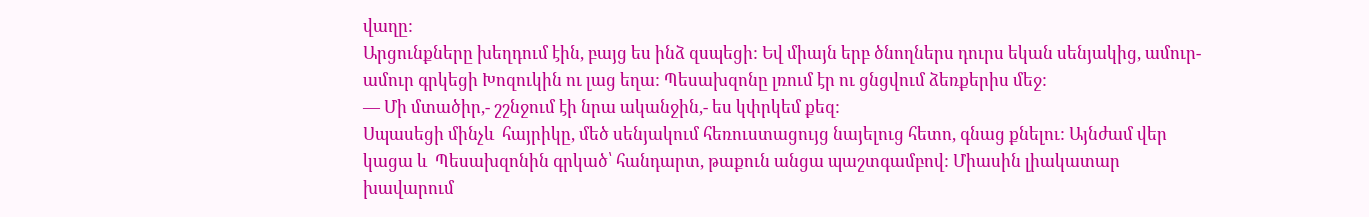վաղը:
Արցունքները խեղդում էին, բայց ես ինձ զսպեցի: Եվ միայն երբ ծնողներս դուրս եկան սենյակից, ամուր-ամուր գրկեցի Խոզուկին ու լաց եղա: Պեսախզոնը լռում էր ու ցնցվում ձեռքերիս մեջ:
— Մի մտածիր,- շշնջում էի նրա ականջին,- ես կփրկեմ քեզ:
Սպասեցի մինչև  հայրիկը, մեծ սենյակում հեռուստացույց նայելուց հետո, գնաց քնելու: Այնժամ վեր կացա և  Պեսախզոնին գրկած՝ հանդարտ, թաքուն անցա պաշտգամբով: Միասին լիակատար խավարում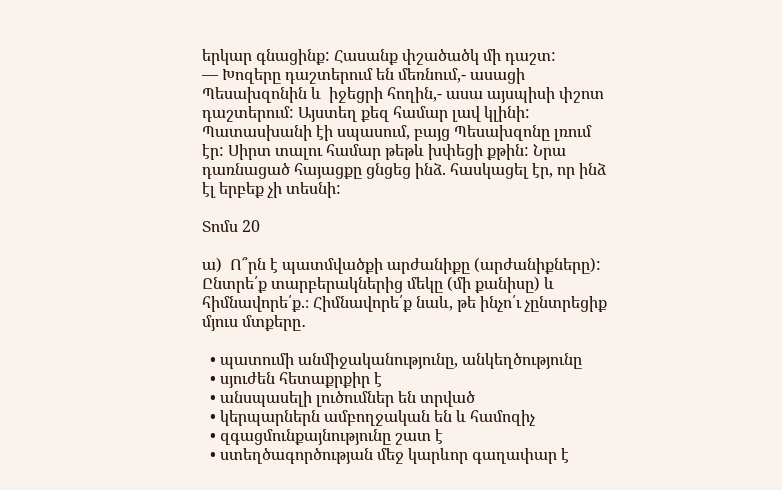երկար գնացինք: Հասանք փշածածկ մի դաշտ:
— Խոզերը դաշտերում են մեռնում,- ասացի Պեսախզոնին և  իջեցրի հողին,- ասա այսպիսի փշոտ դաշտերում: Այստեղ քեզ համար լավ կլինի:
Պատասխանի էի սպասում, բայց Պեսախզոնը լռում էր: Սիրտ տալու համար թեթև խփեցի քթին: Նրա դառնացած հայացքը ցնցեց ինձ. հասկացել էր, որ ինձ էլ երբեք չի տեսնի:

Տոմս 20

ա)  Ո՞րն է պատմվածքի արժանիքը (արժանիքները): Ընտրե՛ք տարբերակներից մեկը (մի քանիսը) և հիմնավորե՛ք.։ Հիմնավորե՛ք նաև, թե ինչո՛ւ չընտրեցիք մյուս մտքերը․

  • պատումի անմիջականությունը, անկեղծությունը
  • սյուժեն հետաքրքիր է
  • անսպասելի լուծումներ են տրված
  • կերպարներն ամբողջական են և համոզիչ
  • զգացմունքայնությունը շատ է
  • ստեղծագործության մեջ կարևոր գաղափար է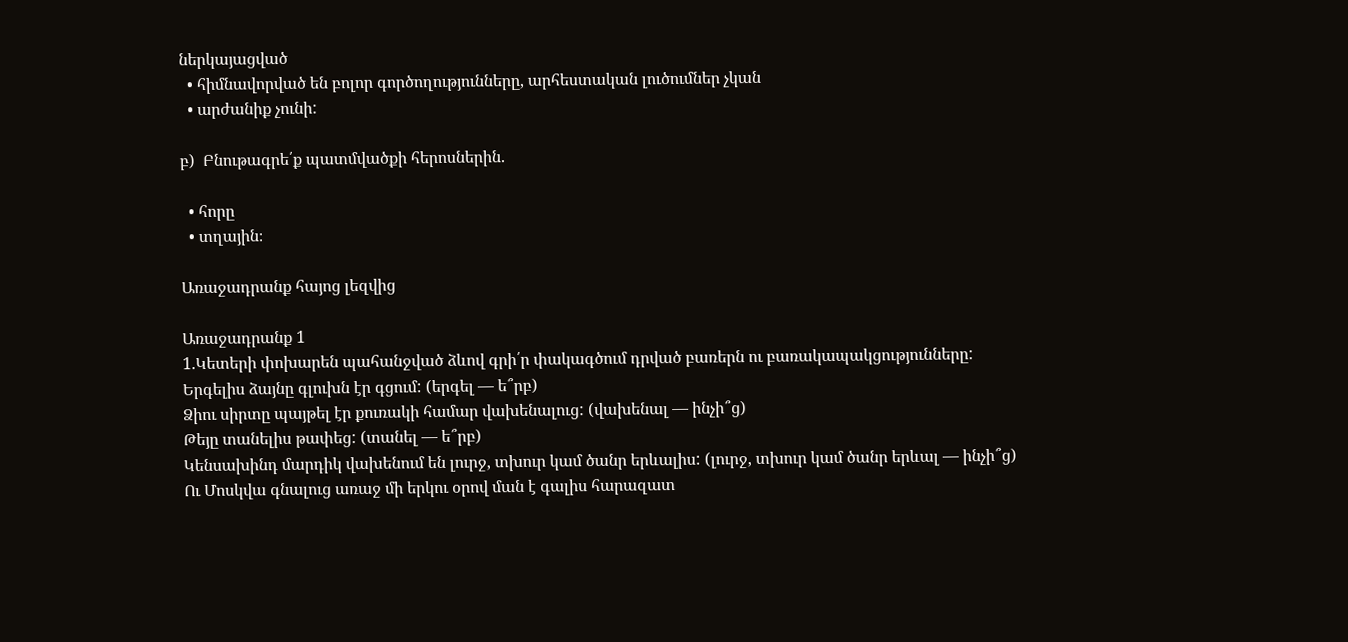ներկայացված
  • հիմնավորված են բոլոր գործողությունները, արհեստական լուծումներ չկան
  • արժանիք չունի:

բ)  Բնութագրե՛ք պատմվածքի հերոսներին․

  • հորը
  • տղային։

Առաջադրանք հայոց լեզվից

Առաջադրանք 1
1.Կետերի փոխարեն պահանջված ձևով գրի՛ր փակագծում դրված բառերն ու բառակապակցությունները:
Երգելիս ձայնը գլուխն էր գցում: (երգել — ե՞րբ)
Ձիու սիրտը պայթել էր քուռակի համար վախենալուց: (վախենալ — ինչի՞ց)
Թեյը տանելիս թափեց: (տանել — ե՞րբ)
Կենսախինդ մարդիկ վախենում են լուրջ, տխուր կամ ծանր երևալիս: (լուրջ, տխուր կամ ծանր երևալ — ինչի՞ց)
Ու Մոսկվա գնալուց առաջ մի երկու օրով ման է գալիս հարազատ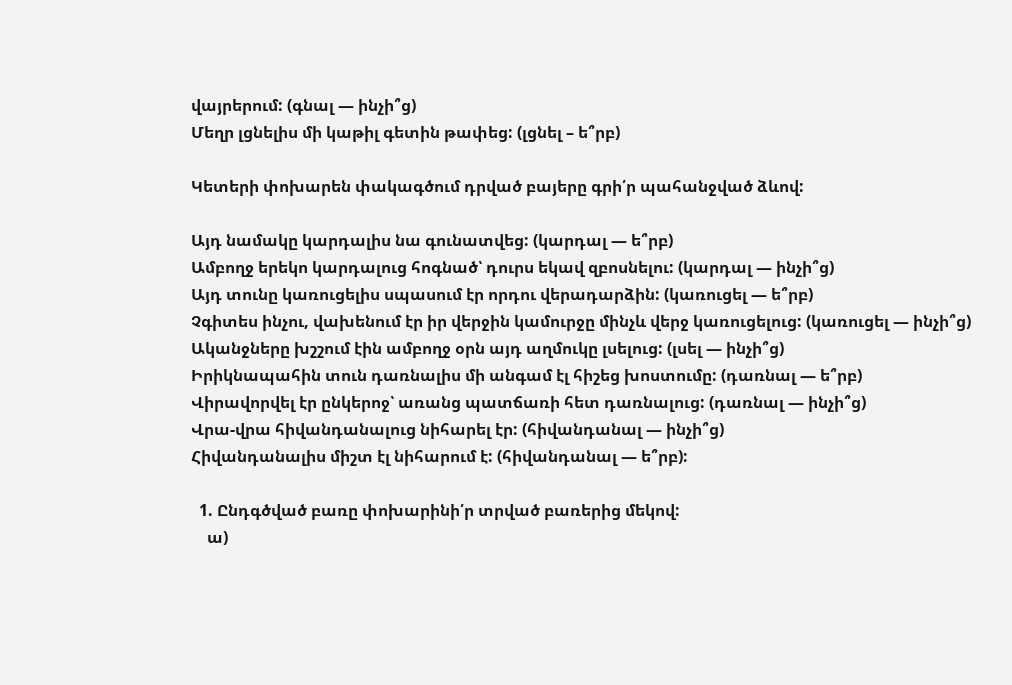վայրերում: (գնալ — ինչի՞ց)
Մեղր լցնելիս մի կաթիլ գետին թափեց: (լցնել – ե՞րբ)

Կետերի փոխարեն փակագծում դրված բայերը գրի՛ր պահանջված ձևով:

Այդ նամակը կարդալիս նա գունատվեց: (կարդալ — ե՞րբ)
Ամբողջ երեկո կարդալուց հոգնած՝ դուրս եկավ զբոսնելու: (կարդալ — ինչի՞ց)
Այդ տունը կառուցելիս սպասում էր որդու վերադարձին: (կառուցել — ե՞րբ)
Չգիտես ինչու, վախենում էր իր վերջին կամուրջը մինչև վերջ կառուցելուց: (կառուցել — ինչի՞ց)
Ականջները խշշում էին ամբողջ օրն այդ աղմուկը լսելուց: (լսել — ինչի՞ց)
Իրիկնապահին տուն դառնալիս մի անգամ էլ հիշեց խոստումը: (դառնալ — ե՞րբ)
Վիրավորվել էր ընկերոջ՝ առանց պատճառի հետ դառնալուց: (դառնալ — ինչի՞ց)
Վրա-վրա հիվանդանալուց նիհարել էր: (հիվանդանալ — ինչի՞ց)
Հիվանդանալիս միշտ էլ նիհարում է: (հիվանդանալ — ե՞րբ):

  1. Ընդգծված բառը փոխարինի՛ր տրված բառերից մեկով:
    ա)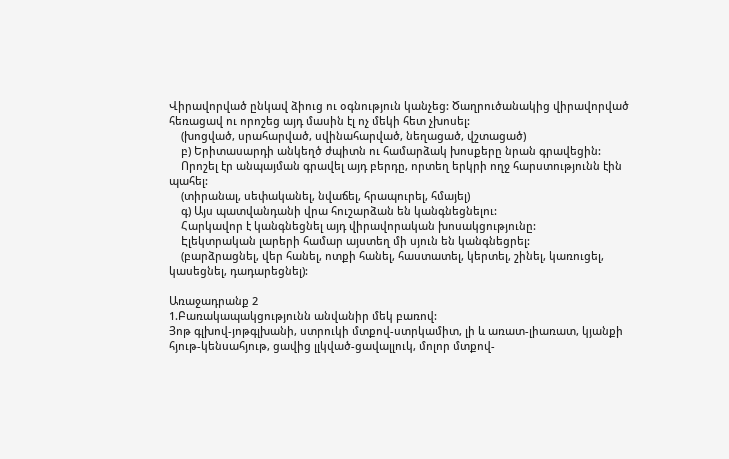Վիրավորված ընկավ ձիուց ու օգնություն կանչեց: Ծաղրուծանակից վիրավորված հեռացավ ու որոշեց այդ մասին էլ ոչ մեկի հետ չխոսել:
    (խոցված, սրահարված, սվինահարված, նեղացած, վշտացած)
    բ) Երիտասարդի անկեղծ ժպիտն ու համարձակ խոսքերը նրան գրավեցին:
    Որոշել էր անպայման գրավել այդ բերդը, որտեղ երկրի ողջ հարստությունն էին պահել:
    (տիրանալ, սեփականել, նվաճել, հրապուրել, հմայել)
    գ) Այս պատվանդանի վրա հուշարձան են կանգնեցնելու:
    Հարկավոր է կանգնեցնել այդ վիրավորական խոսակցությունը:
    Էլեկտրական լարերի համար այստեղ մի սյուն են կանգնեցրել:
    (բարձրացնել, վեր հանել, ոտքի հանել, հաստատել, կերտել, շինել, կառուցել, կասեցնել, դադարեցնել):

Առաջադրանք 2
1.Բառակապակցությունն անվանիր մեկ բառով:
Յոթ գլխով-յոթգլխանի, ստրուկի մտքով-ստրկամիտ, լի և առատ-լիառատ, կյանքի հյութ-կենսահյութ, ցավից լլկված-ցավալլուկ, մոլոր մտքով-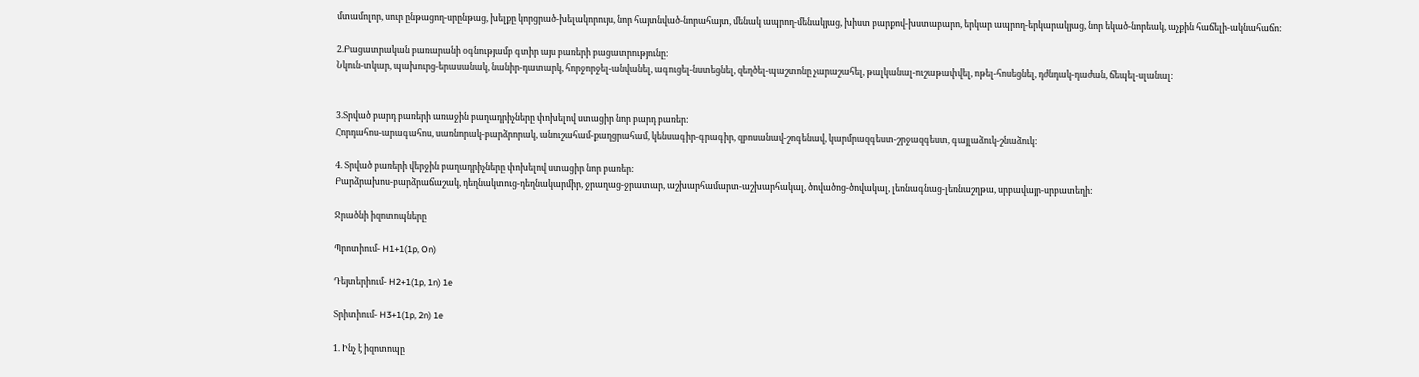մտամոլոր, սուր ընթացող-սրընթաց, խելքը կորցրած-խելակորույս, նոր հայտնված-նորահայտ, մենակ ապրող-մենակյաց, խիստ բարքով-խստաբարո, երկար ապրող-երկարակյաց, նոր եկած-նորեակ, աչքին հաճելի-ակնահաճո:

2.Բացատրական բառարանի օգնությամբ գտիր այս բառերի բացատրությունը:
Նկուն-տկար, պախուրց-երասանակ, նանիր-դատարկ, հորջորջել-անվանել, ագուցել-նստեցնել, զեղծել-պաշտոնը չարաշահել, թալկանալ-ուշաթափվել, ոթել-հոսեցնել, դժնդակ-դաժան, ճեպել-սլանալ:


3.Տրված բարդ բառերի առաջին բաղադրիչները փոխելով ստացիր նոր բարդ բառեր:
Հորդահոս-արագահոս, սառնորակ-բարձրորակ, անուշահամ-քաղցրահամ, կենսագիր-գրագիր, զբոսանավ-շոգենավ, կարմրազգեստ-շրջազգեստ, գայլաձուկ-շնաձուկ:

4. Տրված բառերի վերջին բաղադրիչները փոխելով ստացիր նոր բառեր:
Բարձրախոս-բարձրաճաշակ, դեղնակտուց-դեղնակարմիր, ջրաղաց-ջրատար, աշխարհամարտ-աշխարհակալ, ծովածոց-ծովակալ, լեռնագնաց-լեռնաշղթա, սրբավայր-սրբատեղի:

Ջրածնի իզոտոպները

Պրոտիում- H1+1(1p, On)

Դեյտերիում- H2+1(1p, 1n) 1e

Տրիտիում- H3+1(1p, 2n) 1e

1. Ինչ է իզոտոպը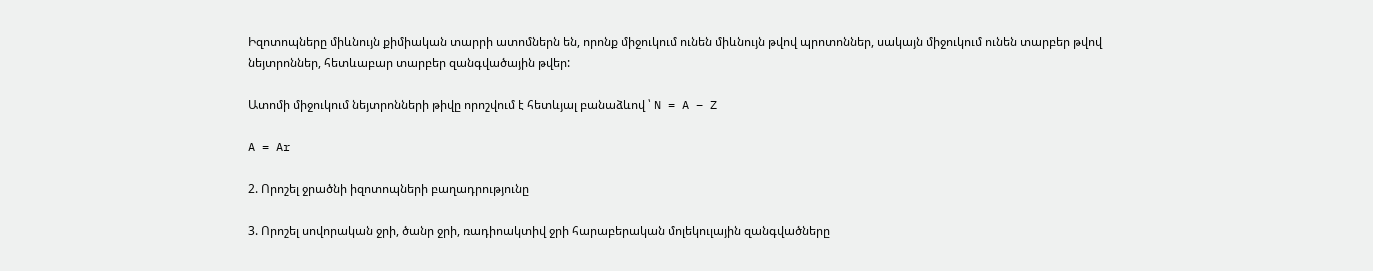Իզոտոպները միևնույն քիմիական տարրի ատոմներն են, որոնք միջուկում ունեն միևնույն թվով պրոտոններ, սակայն միջուկում ունեն տարբեր թվով նեյտրոններ, հետևաբար տարբեր զանգվածային թվեր:

Ատոմի միջուկում նեյտրոնների թիվը որոշվում է հետևյալ բանաձևով ՝ N = A – Z

A = Ar

2. Որոշել ջրածնի իզոտոպների բաղադրությունը

3. Որոշել սովորական ջրի, ծանր ջրի, ռադիոակտիվ ջրի հարաբերական մոլեկուլային զանգվածները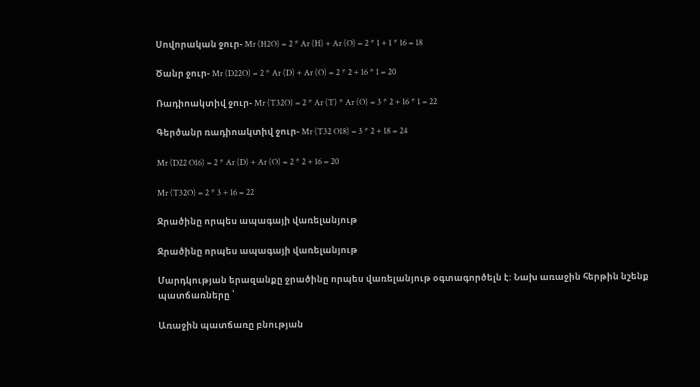Սովորական ջուր- Mr (H2O) = 2 * Ar (H) + Ar (O) = 2 * 1 + 1 * 16 = 18

Ծանր ջուր- Mr (D22O) = 2 * Ar (D) + Ar (O) = 2 * 2 + 16 * 1 = 20

Ռադիոակտիվ ջուր- Mr (T32O) = 2 * Ar (T) * Ar (O) = 3 * 2 + 16 * 1 = 22

Գերծանր ռադիոակտիվ ջուր- Mr (T32 O18) = 3 * 2 + 18 = 24

Mr (D22 O16) = 2 * Ar (D) + Ar (O) = 2 * 2 + 16 = 20

Mr (T32O) = 2 * 3 + 16 = 22

Ջրածինը որպես ապագայի վառելանյութ

Ջրածինը որպես ապագայի վառելանյութ

Մարդկության երազանքը ջրածինը որպես վառելանյութ օգտագործելն է: Նախ առաջին հերթին նշենք պատճառները ՝

Առաջին պատճառը բնության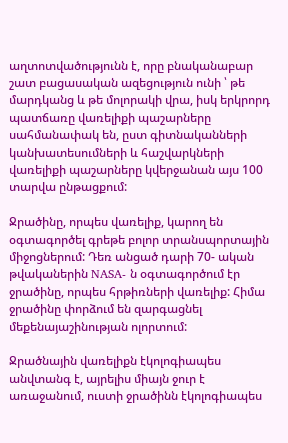աղտոտվածությունն է, որը բնականաբար շատ բացասական ազեցություն ունի ՝ թե մարդկանց և թե մոլորակի վրա, իսկ երկրորդ պատճառը վառելիքի պաշարները սահմանափակ են, ըստ գիտնականների կանխատեսումների և հաշվարկների վառելիքի պաշարները կվերջանան այս 100 տարվա ընթացքում:

Ջրածինը, որպես վառելիք, կարող են օգտագործել գրեթե բոլոր տրանսպորտային միջոցներում: Դեռ անցած դարի 70- ական թվականերին NASA- ն օգտագործում էր ջրածինը, որպես հրթիռների վառելիք: Հիմա ջրածինը փորձում են զարգացնել մեքենայաշինության ոլորտում:

Ջրածնային վառելիքն էկոլոգիապես անվտանգ է, այրելիս միայն ջուր է առաջանում, ուստի ջրածինն էկոլոգիապես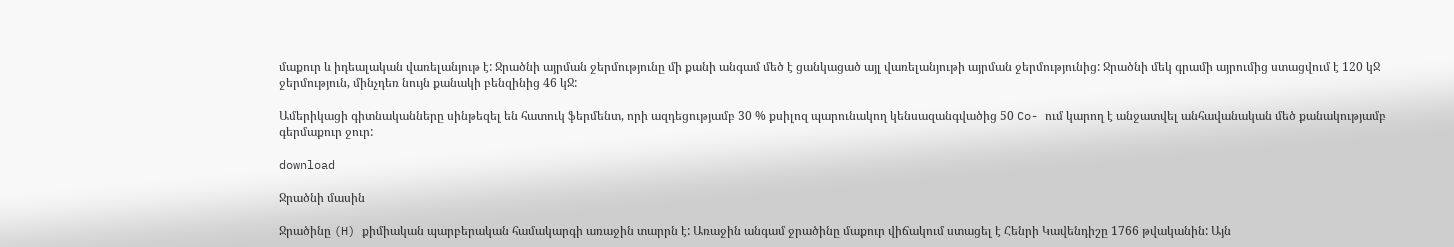մաքուր և իդեալական վառելանյութ է: Ջրածնի այրման ջերմությունը մի քանի անգամ մեծ է ցանկացած այլ վառելանյութի այրման ջերմությունից: Ջրածնի մեկ գրամի այրումից ստացվում է 120 կՋ ջերմություն, մինչդեռ նույն քանակի բենզինից 46 կՋ:

Ամերիկացի գիտնականները սինթեզել են հատուկ ֆերմենտ, որի ազդեցությամբ 30 % քսիլոզ պարունակող կենսազանգվածից 50 Co- ում կարող է անջատվել անհավանական մեծ քանակությամբ գերմաքուր ջուր:

download

Ջրածնի մասին

Ջրածինը (H) քիմիական պարբերական համակարգի առաջին տարրն է: Առաջին անգամ ջրածինը մաքուր վիճակում ստացել է Հենրի Կավենդիշը 1766 թվականին: Այն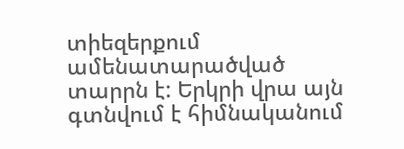տիեզերքում ամենատարածված տարրն է: Երկրի վրա այն գտնվում է հիմնականում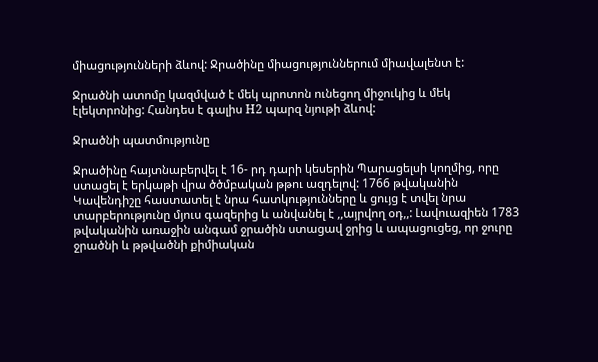միացությունների ձևով: Ջրածինը միացություններում միավալենտ է:

Ջրածնի ատոմը կազմված է մեկ պրոտոն ունեցող միջուկից և մեկ էլեկտրոնից: Հանդես է գալիս H2 պարզ նյութի ձևով:

Ջրածնի պատմությունը

Ջրածինը հայտնաբերվել է 16- րդ դարի կեսերին Պարացելսի կողմից, որը ստացել է երկաթի վրա ծծմբական թթու ազդելով: 1766 թվականին Կավենդիշը հաստատել է նրա հատկությունները և ցույց է տվել նրա տարբերությունը մյուս գազերից և անվանել է ,,այրվող օդ,,: Լավուազիեն 1783 թվականին առաջին անգամ ջրածին ստացավ ջրից և ապացուցեց, որ ջուրը ջրածնի և թթվածնի քիմիական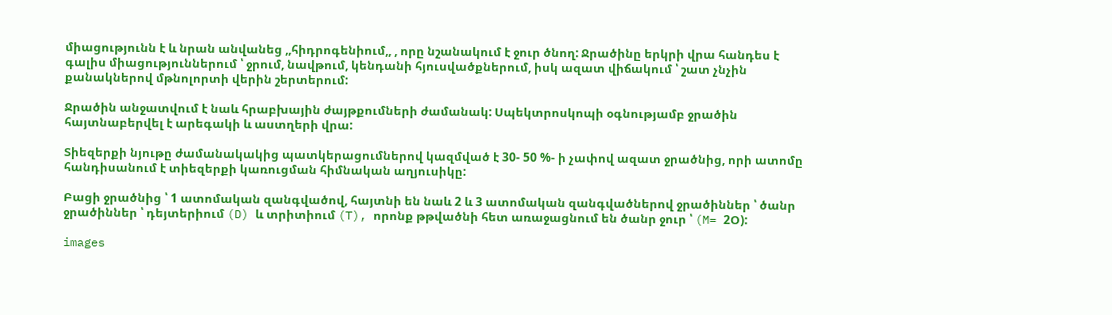միացությունն է և նրան անվանեց ,,հիդրոգենիում,, , որը նշանակում է ջուր ծնող: Ջրածինը երկրի վրա հանդես է գալիս միացություններում ՝ ջրում, նավթում, կենդանի հյուսվածքներում, իսկ ազատ վիճակում ՝ շատ չնչին քանակներով մթնոլորտի վերին շերտերում:

Ջրածին անջատվում է նաև հրաբխային ժայթքումների ժամանակ: Սպեկտրոսկոպի օգնությամբ ջրածին հայտնաբերվել է արեգակի և աստղերի վրա:

Տիեզերքի նյութը ժամանակակից պատկերացումներով կազմված է 30- 50 %- ի չափով ազատ ջրածնից, որի ատոմը հանդիսանում է տիեզերքի կառուցման հիմնական աղյուսիկը:

Բացի ջրածնից ՝ 1 ատոմական զանգվածով, հայտնի են նաև 2 և 3 ատոմական զանգվածներով ջրածիններ ՝ ծանր ջրածիններ ՝ դեյտերիում (D) և տրիտիում (T), որոնք թթվածնի հետ առաջացնում են ծանր ջուր ՝ (M= 2Օ):

images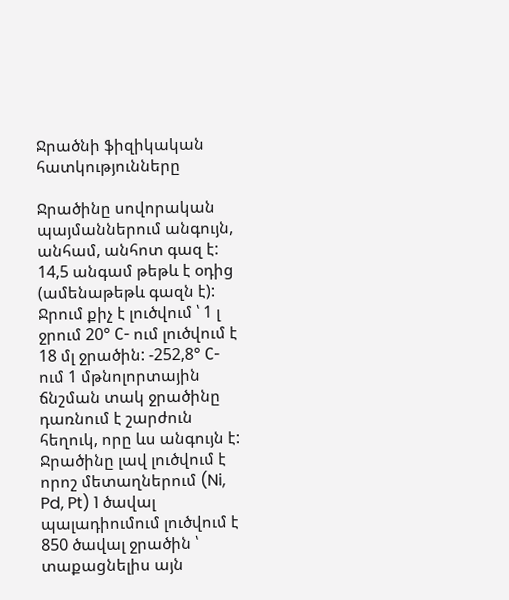Ջրածնի ֆիզիկական հատկությունները

Ջրածինը սովորական պայմաններում անգույն, անհամ, անհոտ գազ է: 14,5 անգամ թեթև է օդից (ամենաթեթև գազն է): Ջրում քիչ է լուծվում ՝ 1 լ ջրում 20° С- ում լուծվում է 18 մլ ջրածին: -252,8° С- ում 1 մթնոլորտային ճնշման տակ ջրածինը դառնում է շարժուն հեղուկ, որը ևս անգույն է: Ջրածինը լավ լուծվում է որոշ մետաղներում (Ni, Pd, Pt) 1 ծավալ պալադիումում լուծվում է 850 ծավալ ջրածին ՝ տաքացնելիս այն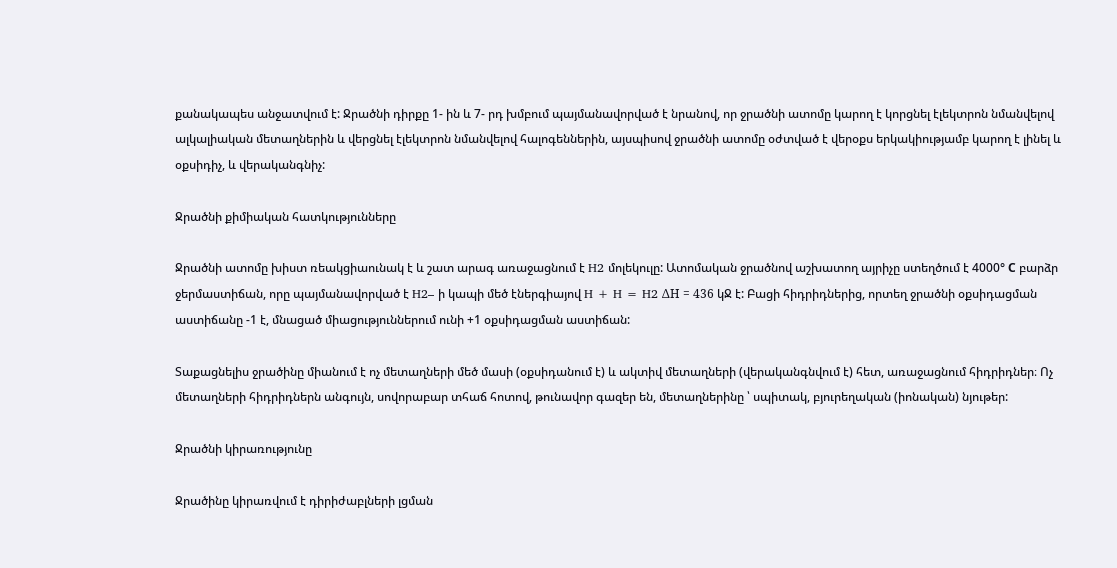քանակապես անջատվում է: Ջրածնի դիրքը 1- ին և 7- րդ խմբում պայմանավորված է նրանով, որ ջրածնի ատոմը կարող է կորցնել էլեկտրոն նմանվելով ալկալիական մետաղներին և վերցնել էլեկտրոն նմանվելով հալոգեններին, այսպիսով ջրածնի ատոմը օժտված է վերօքս երկակիությամբ կարող է լինել և օքսիդիչ, և վերականգնիչ:

Ջրածնի քիմիական հատկությունները

Ջրածնի ատոմը խիստ ռեակցիաունակ է և շատ արագ առաջացնում է H2 մոլեկուլը: Ատոմական ջրածնով աշխատող այրիչը ստեղծում է 4000° С բարձր ջերմաստիճան, որը պայմանավորված է H2– ի կապի մեծ էներգիայով H + H = H2 ΔH = 436 կՋ է: Բացի հիդրիդներից, որտեղ ջրածնի օքսիդացման աստիճանը -1 է, մնացած միացություններում ունի +1 օքսիդացման աստիճան:

Տաքացնելիս ջրածինը միանում է ոչ մետաղների մեծ մասի (օքսիդանում է) և ակտիվ մետաղների (վերականգնվում է) հետ, առաջացնում հիդրիդներ։ Ոչ մետաղների հիդրիդներն անգույն, սովորաբար տհաճ հոտով, թունավոր գազեր են, մետաղներինը ՝ սպիտակ, բյուրեղական (իոնական) նյութեր:

Ջրածնի կիրառությունը

Ջրածինը կիրառվում է դիրիժաբլների լցման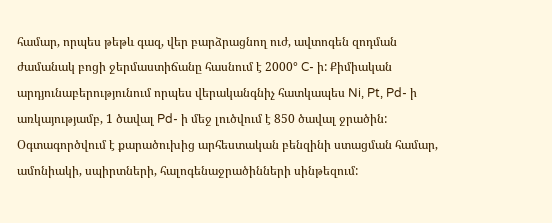համար, որպես թեթև գազ, վեր բարձրացնող ուժ, ավտոգեն զոդման ժամանակ բոցի ջերմաստիճանը հասնում է 2000° C- ի: Քիմիական արդյունաբերությունում որպես վերականգնիչ հատկապես Ni, Pt, Pd- ի առկայությամբ, 1 ծավալ Pd- ի մեջ լուծվում է 850 ծավալ ջրածին: Օգտագործվում է քարածուխից արհեստական բենզինի ստացման համար, ամոնիակի, սպիրտների, հալոգենաջրածինների սինթեզում: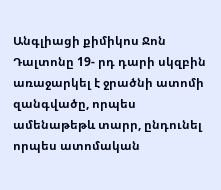Անգլիացի քիմիկոս Ջոն Դալտոնը 19- րդ դարի սկզբին առաջարկել է ջրածնի ատոմի զանգվածը, որպես ամենաթեթև տարր, ընդունել որպես ատոմական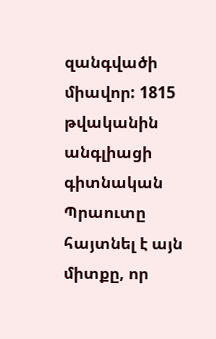զանգվածի միավոր: 1815 թվականին անգլիացի գիտնական Պրաուտը հայտնել է այն միտքը, որ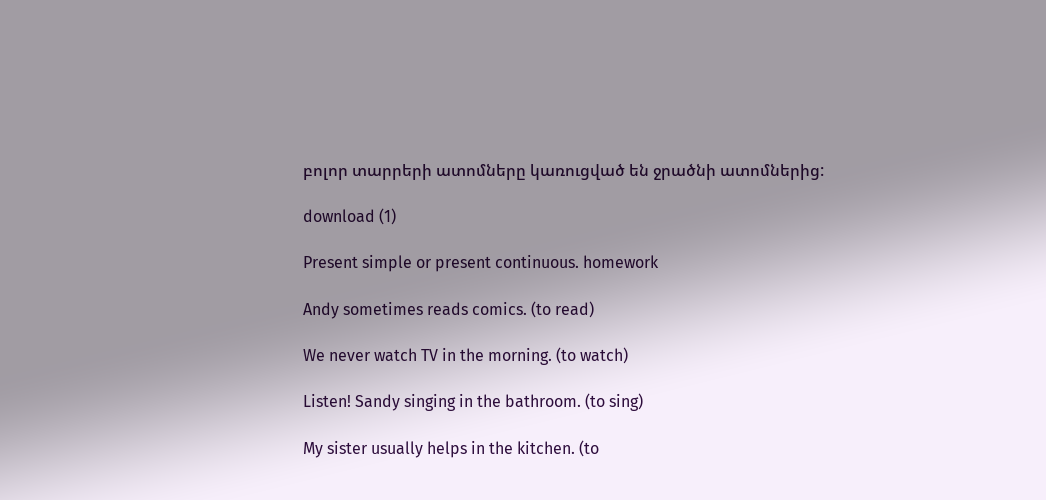բոլոր տարրերի ատոմները կառուցված են ջրածնի ատոմներից:

download (1)

Present simple or present continuous. homework

Andy sometimes reads comics. (to read)

We never watch TV in the morning. (to watch)

Listen! Sandy singing in the bathroom. (to sing)

My sister usually helps in the kitchen. (to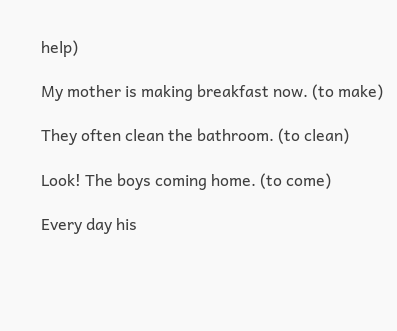help)

My mother is making breakfast now. (to make)

They often clean the bathroom. (to clean)

Look! The boys coming home. (to come)

Every day his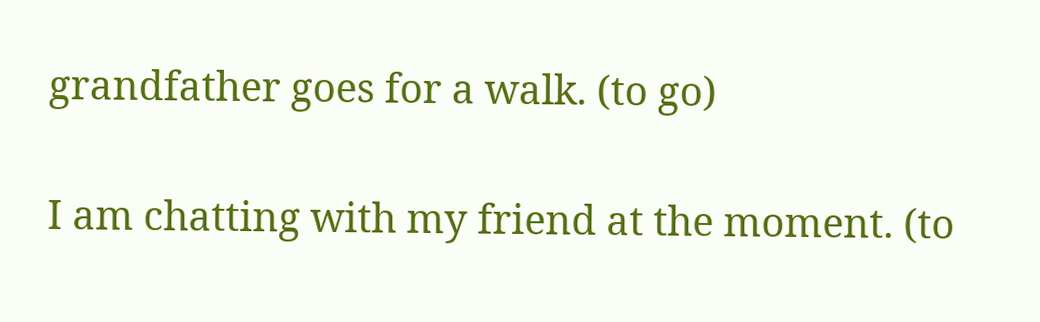grandfather goes for a walk. (to go)

I am chatting with my friend at the moment. (to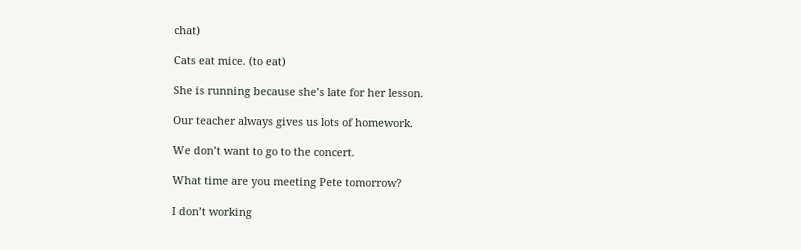chat)

Cats eat mice. (to eat)

She is running because she’s late for her lesson.

Our teacher always gives us lots of homework.

We don’t want to go to the concert.

What time are you meeting Pete tomorrow?

I don’t working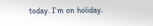today. I’m on holiday.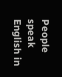People speak English in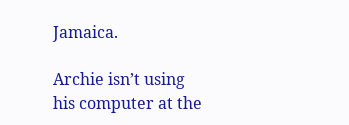Jamaica.

Archie isn’t using his computer at the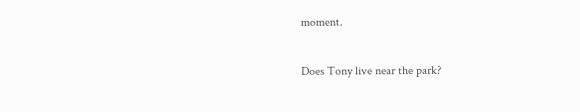moment.

Does Tony live near the park?